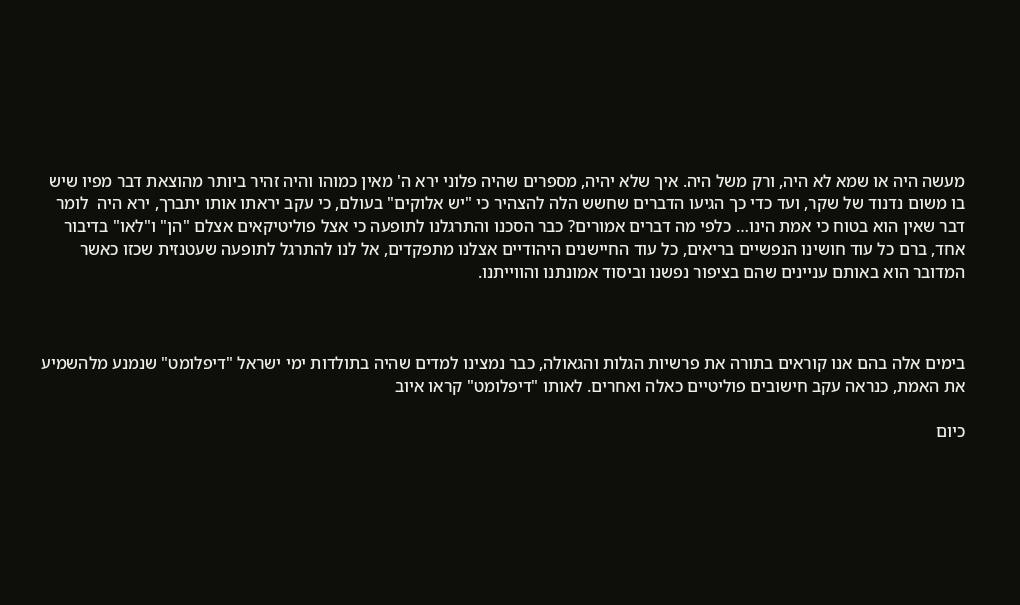מעשה היה או שמא לא היה, ורק משל היה. איך שלא יהיה, מספרים שהיה פלוני ירא ה' מאין כמוהו והיה זהיר ביותר מהוצאת דבר מפיו שיש בו משום נדנוד של שקר, ועד כדי כך הגיעו הדברים שחשש הלה להצהיר כי "יש אלוקים" בעולם, כי עקב יראתו אותו יתברך, ירא היה  לומר דבר שאין הוא בטוח כי אמת הינו… כלפי מה דברים אמורים? כבר הסכנו והתרגלנו לתופעה כי אצל פוליטיקאים אצלם "הן" ו"לאו" בדיבור אחד, ברם כל עוד חושינו הנפשיים בריאים, כל עוד החיישנים היהודיים אצלנו מתפקדים, אל לנו להתרגל לתופעה שעטנזית שכזו כאשר המדובר הוא באותם עניינים שהם בציפור נפשנו וביסוד אמונתנו והווייתנו.



בימים אלה בהם אנו קוראים בתורה את פרשיות הגלות והגאולה, כבר נמצינו למדים שהיה בתולדות ימי ישראל "דיפלומט" שנמנע מלהשמיע את האמת, כנראה עקב חישובים פוליטיים כאלה ואחרים. לאותו "דיפלומט" קראו איוב

כיום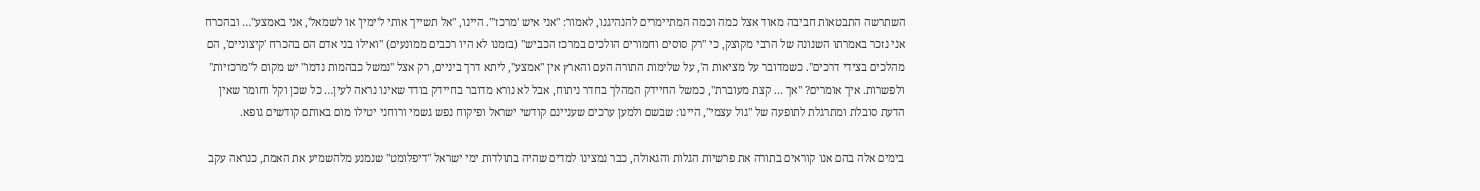השתרשה התבטאות חביבה מאוד אצל כמה וכמה המתיימרים להנהיגנו, לאמור: "אני איש 'מרכז'". היינו, "אל תשייך אותי ל'ימין' או לשמאל', אני באמצע"… ובהכרח אני נזכר באמרתו השנונה של הרבי מקוצק, כי "רק סוסים וחמורים הולכים במרכז הכביש" (בזמנו לא היו רכבים ממונעים) "ואילו בני אדם הם בהכרח 'קיצוניים', הם מהלכים בצידי דרכים". כשמדובר על מציאות ה', על שלימות התורה העם והארץ אין "אמצע", ליתא דרך ביניים, רק אצל "נמשל כבהמות נדמו" יש מקום ל"מרכזיות" ולפשרות. איך אומרים? "אך ... קצת מעוברת", כמשל החיידק המהלך בחדר ניתוח, אבל לא נורא מדובר בחיידק בודד שאינו נראה לעין… כל שכן וקל וחומר שאין הדעת סובלת ומתרגלת לתופעה של "גול עצמי", היינו: שבשם ולמען ערכים שעניינם קודשי ישראל ופיקוח נפש גשמי ורוחני יטילו מום באותם קודשים גופא.

בימים אלה בהם אנו קוראים בתורה את פרשיות הגלות והגאולה, כבר נמצינו למדים שהיה בתולדות ימי ישראל "דיפלומט" שנמנע מלהשמיע את האמת, כנראה עקב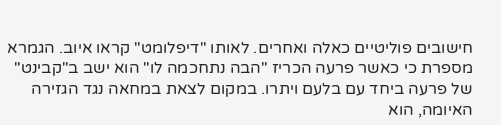חישובים פוליטיים כאלה ואחרים. לאותו "דיפלומט" קראו איוב. הגמרא מספרת כי כאשר פרעה הכריז "הבה נתחכמה לו" הוא ישב ב"קבינט" של פרעה ביחד עם בלעם ויתרו. במקום לצאת במחאה נגד הגזירה האיומה, הוא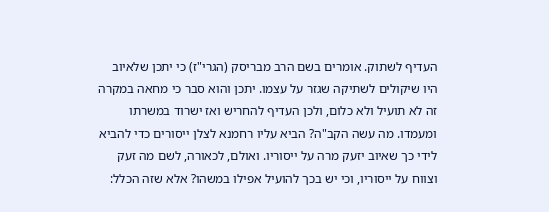העדיף לשתוק. אומרים בשם הרב מבריסק (הגרי"ז) כי יתכן שלאיוב היו שיקולים לשתיקה שגזר על עצמו. יתכן והוא סבר כי מחאה במקרה זה לא תועיל ולא כלום, ולכן העדיף להחריש ואז ישרוד במשרתו ומעמדו. מה עשה הקב"ה? הביא עליו רחמנא לצלן ייסורים כדי להביא לידי כך שאיוב יזעק מרה על ייסוריו. ואולם, לכאורה, לשם מה זעק וצווח על ייסוריו, וכי יש בכך להועיל אפילו במשהו? אלא שזה הכלל: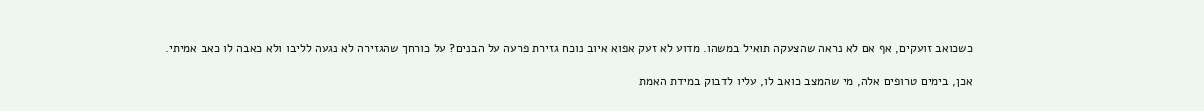כשכואב זועקים, אף אם לא נראה שהצעקה תואיל במשהו. מדוע לא זעק אפוא איוב נוכח גזירת פרעה על הבנים? על כורחך שהגזירה לא נגעה לליבו ולא כאבה לו כאב אמיתי.

אכן, בימים טרופים אלה, מי שהמצב כואב לו, עליו לדבוק במידת האמת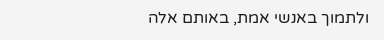ולתמוך באנשי אמת, באותם אלה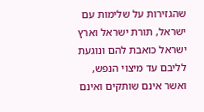שהגזירות על שלימות עם ישראל, תורת ישראל וארץ ישראל כואבת להם ונוגעת לליבם עד מיצוי הנפש, ואשר אינם שותקים ואינם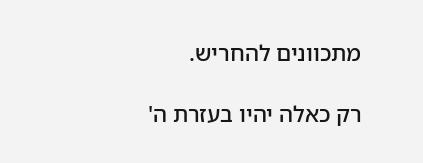מתכוונים להחריש.

רק כאלה יהיו בעזרת ה'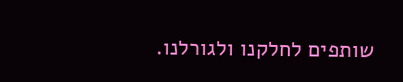שותפים לחלקנו ולגורלנו.